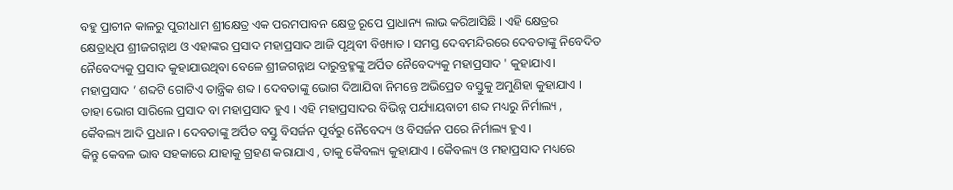ବହୁ ପ୍ରାଚୀନ କାଳରୁ ପୁରୀଧାମ ଶ୍ରୀକ୍ଷେତ୍ର ଏକ ପରମପାବନ କ୍ଷେତ୍ର ରୂପେ ପ୍ରାଧାନ୍ୟ ଲାଭ କରିଆସିଛି । ଏହି କ୍ଷେତ୍ରର କ୍ଷେତ୍ରାଧିପ ଶ୍ରୀଜଗନ୍ନାଥ ଓ ଏହାଙ୍କର ପ୍ରସାଦ ମହାପ୍ରସାଦ ଆଜି ପୃଥିବୀ ବିଖ୍ୟାତ । ସମସ୍ତ ଦେବମନ୍ଦିରରେ ଦେବତାଙ୍କୁ ନିବେଦିତ ନୈବେଦ୍ୟକୁ ପ୍ରସାଦ କୁହାଯାଉଥିବା ବେଳେ ଶ୍ରୀଜଗନ୍ନାଥ ଦାରୁବ୍ରହ୍ମଙ୍କୁ ଅର୍ପିତ ନୈବେଦ୍ୟକୁ ମହାପ୍ରସାଦ ' କୁହାଯାଏ।
ମହାପ୍ରସାଦ ’ ଶବ୍ଦଟି ଗୋଟିଏ ତାନ୍ତ୍ରିକ ଶବ୍ଦ । ଦେବତାଙ୍କୁ ଭୋଗ ଦିଆଯିବା ନିମନ୍ତେ ଅଭିପ୍ରେତ ବସ୍ତୁକୁ ଅମୁଣିହା କୁହାଯାଏ । ତାହା ଭୋଗ ସାରିଲେ ପ୍ରସାଦ ବା ମହାପ୍ରସାଦ ହୁଏ । ଏହି ମହାପ୍ରସାଦର ବିଭିନ୍ନ ପର୍ଯ୍ୟାୟବାଚୀ ଶବ୍ଦ ମଧ୍ୟରୁ ନିର୍ମାଲ୍ୟ , କୈବଲ୍ୟ ଆଦି ପ୍ରଧାନ । ଦେବତାଙ୍କୁ ଅର୍ପିତ ବସ୍ତୁ ବିସର୍ଜନ ପୂର୍ବରୁ ନୈବେଦ୍ୟ ଓ ବିସର୍ଜନ ପରେ ନିର୍ମାଲ୍ୟ ହୁଏ ।
କିନ୍ତୁ କେବଳ ଭାବ ସହକାରେ ଯାହାକୁ ଗ୍ରହଣ କରାଯାଏ , ତାକୁ କୈବଲ୍ୟ କୁହାଯାଏ । କୈବଲ୍ୟ ଓ ମହାପ୍ରସାଦ ମଧ୍ୟରେ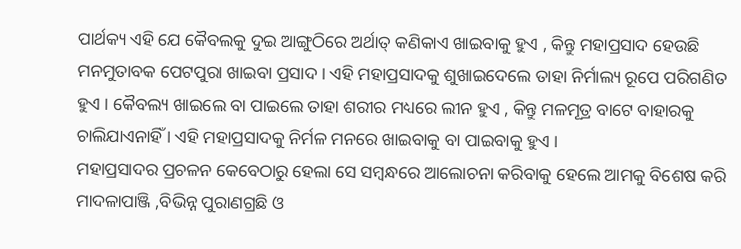ପାର୍ଥକ୍ୟ ଏହି ଯେ କୈବଲକୁ ଦୁଇ ଆଙ୍ଗୁଠିରେ ଅର୍ଥାତ୍ କଣିକାଏ ଖାଇବାକୁ ହୁଏ , କିନ୍ତୁ ମହାପ୍ରସାଦ ହେଉଛି ମନମୁତାବକ ପେଟପୁରା ଖାଇବା ପ୍ରସାଦ । ଏହି ମହାପ୍ରସାଦକୁ ଶୁଖାଇଦେଲେ ତାହା ନିର୍ମାଲ୍ୟ ରୂପେ ପରିଗଣିତ ହୁଏ । କୈବଲ୍ୟ ଖାଇଲେ ବା ପାଇଲେ ତାହା ଶରୀର ମଧ୍ୟରେ ଲୀନ ହୁଏ , କିନ୍ତୁ ମଳମୂତ୍ର ବାଟେ ବାହାରକୁ ଚାଲିଯାଏନାହିଁ । ଏହି ମହାପ୍ରସାଦକୁ ନିର୍ମଳ ମନରେ ଖାଇବାକୁ ବା ପାଇବାକୁ ହୁଏ ।
ମହାପ୍ରସାଦର ପ୍ରଚଳନ କେବେଠାରୁ ହେଲା ସେ ସମ୍ବନ୍ଧରେ ଆଲୋଚନା କରିବାକୁ ହେଲେ ଆମକୁ ବିଶେଷ କରି ମାଦଳାପାଞ୍ଜି ,ବିଭିନ୍ନ ପୁରାଣଗ୍ରଛି ଓ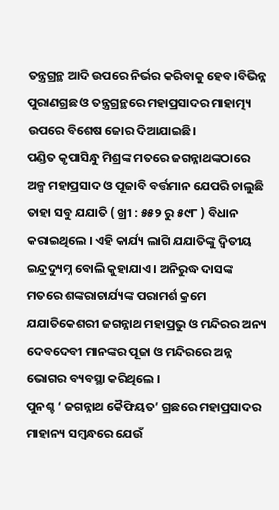ତନ୍ତ୍ରଗ୍ରନ୍ଥ ଆଦି ଉପରେ ନିର୍ଭର କରିବାକୁ ହେବ।ବିଭିନ୍ନ ପୁରାଣଗ୍ରଛ ଓ ତନ୍ତ୍ରଗ୍ରନ୍ଥରେ ମହାପ୍ରସାଦର ମାହାତ୍ମ୍ୟ ଉପରେ ବିଶେଷ ଜୋର ଦିଆଯାଇଛି।
ପଣ୍ଡିତ କୃପାସିନ୍ଧୁ ମିଶ୍ରଙ୍କ ମତରେ ଜଗନ୍ନାଥଙ୍କଠାରେ ଅଳ୍ପ ମହାପ୍ରସାଦ ଓ ପୂଜାବି ବର୍ତ୍ତମାନ ଯେପରି ଚାଲୁଛି ତାହା ସବୁ ଯଯାତି ( ଖ୍ରୀ : ୫୫୨ ରୁ ୫୯୮ ) ବିଧାନ କରାଇଥିଲେ । ଏହି କାର୍ଯ୍ୟ ଲାଗି ଯଯାତିଙ୍କୁ ଦ୍ବିତୀୟ ଇନ୍ଦ୍ରଦ୍ୟୁମ୍ନ ବୋଲି କୁହାଯାଏ । ଅନିରୁଦ୍ଧ ଦାସଙ୍କ ମତରେ ଶଙ୍କରାଚାର୍ଯ୍ୟଙ୍କ ପରାମର୍ଶ କ୍ରମେ ଯଯାତିକେଶରୀ ଜଗନ୍ନାଥ ମହାପ୍ରଭୁ ଓ ମନ୍ଦିରର ଅନ୍ୟ ଦେବଦେବୀ ମାନଙ୍କର ପୂଜା ଓ ମନ୍ଦିରରେ ଅନ୍ନ ଭୋଗର ବ୍ୟବସ୍ଥା କରିଥିଲେ ।
ପୁନଶ୍ଚ ‘ ଜଗନ୍ନାଥ କୈଫିୟତ’ ଗ୍ରଛରେ ମହାପ୍ରସାଦର ମାହାନ୍ୟ ସମ୍ବନ୍ଧରେ ଯେଉଁ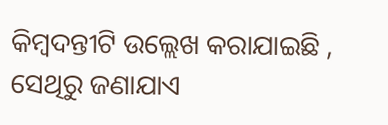କିମ୍ବଦନ୍ତୀଟି ଉଲ୍ଲେଖ କରାଯାଇଛି , ସେଥିରୁ ଜଣାଯାଏ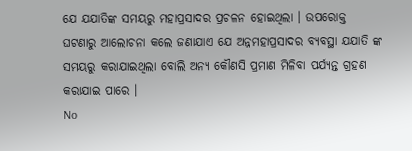ଯେ ଯଯାତିଙ୍କ ସମୟରୁ ମହାପ୍ରସାଦର ପ୍ରଚଳନ ହୋଇଥିଲା । ଉପରୋକ୍ତ ଘଟଣାରୁ ଆଲୋଚନା କଲେ ଜଣାଯାଏ ଯେ ଅନ୍ନମହାପ୍ରସାଦର ବ୍ୟବସ୍ଥା ଯଯାତି ଙ୍କ ସମୟରୁ କରାଯାଇଥିଲା ବୋଲି ଅନ୍ୟ କୌଣସି ପ୍ରମାଣ ମିଳିବା ପର୍ଯ୍ୟନ୍ତ ଗ୍ରହଣ କରାଯାଇ ପାରେ ।
No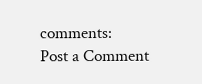comments:
Post a Comment